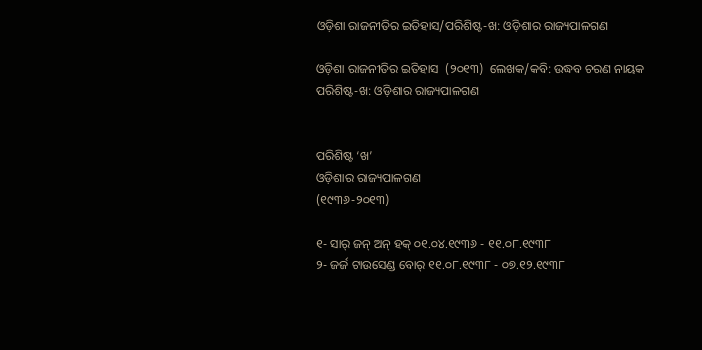ଓଡ଼ିଶା ରାଜନୀତିର ଇତିହାସ/ପରିଶିଷ୍ଟ-ଖ: ଓଡ଼ିଶାର ରାଜ୍ୟପାଳଗଣ

ଓଡ଼ିଶା ରାଜନୀତିର ଇତିହାସ  (୨୦୧୩)  ଲେଖକ/କବି: ଉଦ୍ଧବ ଚରଣ ନାୟକ
ପରିଶିଷ୍ଟ-ଖ: ଓଡ଼ିଶାର ରାଜ୍ୟପାଳଗଣ


ପରିଶିଷ୍ଟ ‘ଖ’
ଓଡ଼ିଶାର ରାଜ୍ୟପାଳଗଣ
(୧୯୩୬-୨୦୧୩)

୧- ସାର୍ ଜନ୍ ଅନ୍ ହକ୍ ୦୧.୦୪.୧୯୩୬ - ୧୧.୦୮.୧୯୩୮
୨- ଜର୍ଜ ଟାଉସେଣ୍ଡ ବୋର୍ ୧୧.୦୮.୧୯୩୮ - ୦୭.୧୨.୧୯୩୮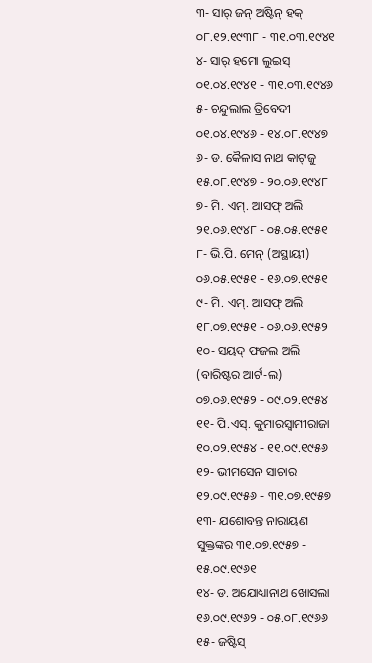୩- ସାର୍ ଜନ୍‌ ଅଷ୍ଟିନ୍ ହକ୍ ୦୮.୧୨.୧୯୩୮ - ୩୧.୦୩.୧୯୪୧
୪- ସାର୍ ହମୋ ଲୁଇସ୍ ୦୧.୦୪.୧୯୪୧ - ୩୧.୦୩.୧୯୪୬
୫- ଚନ୍ଦୁଲାଲ ତ୍ରିବେଦୀ ୦୧.୦୪.୧୯୪୬ - ୧୪.୦୮.୧୯୪୭
୬- ଡ. କୈଳାସ ନାଥ କାଟ୍‌ଜୁ ୧୫.୦୮.୧୯୪୭ - ୨୦.୦୬.୧୯୪୮
୭- ମି. ଏମ୍. ଆସଫ୍ ଅଲି ୨୧.୦୬.୧୯୪୮ - ୦୫.୦୫.୧୯୫୧
୮- ଭି.ପି. ମେନ୍ (ଅସ୍ଥାୟୀ) ୦୬.୦୫.୧୯୫୧ - ୧୬.୦୭.୧୯୫୧
୯- ମି. ଏମ୍. ଆସଫ୍ ଅଲି ୧୮.୦୭.୧୯୫୧ - ୦୬.୦୬.୧୯୫୨
୧୦- ସୟଦ୍ ଫଜଲ ଅଲି (ବାରିଷ୍ଟର ଆର୍ଟ-ଲ) ୦୭.୦୬.୧୯୫୨ - ୦୯.୦୨.୧୯୫୪
୧୧- ପି.ଏସ୍. କୁମାରସ୍ୱାମୀରାଜା ୧୦.୦୨.୧୯୫୪ - ୧୧.୦୯.୧୯୫୬
୧୨- ଭୀମସେନ ସାଚାର ୧୨.୦୯.୧୯୫୬ - ୩୧.୦୭.୧୯୫୭
୧୩- ଯଶୋବନ୍ତ ନାରାୟଣ ସୁକ୍ତଙ୍କର ୩୧.୦୭.୧୯୫୭ - ୧୫.୦୯.୧୯୬୧
୧୪- ଡ. ଅଯୋଧ୍ୟାନାଥ ଖୋସଲା ୧୬.୦୯.୧୯୬୨ - ୦୫.୦୮.୧୯୬୬
୧୫- ଜଷ୍ଟିସ୍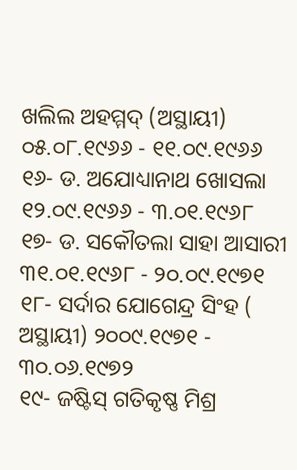ଖଲିଲ ଅହମ୍ମଦ୍ (ଅସ୍ଥାୟୀ) ୦୫.୦୮.୧୯୬୬ - ୧୧.୦୯.୧୯୬୬
୧୬- ଡ. ଅଯୋଧ୍ୟାନାଥ ଖୋସଲା ୧୨.୦୯.୧୯୬୬ - ୩.୦୧.୧୯୬୮
୧୭- ଡ. ସକୌତଲା ସାହା ଆସାରୀ ୩୧.୦୧.୧୯୬୮ - ୨୦.୦୯.୧୯୭୧
୧୮- ସର୍ଦାର ଯୋଗେନ୍ଦ୍ର ସିଂହ ( ଅସ୍ଥାୟୀ) ୨୦୦୯.୧୯୭୧ - ୩୦.୦୬.୧୯୭୨
୧୯- ଜଷ୍ଟିସ୍ ଗତିକୃଷ୍ଣ ମିଶ୍ର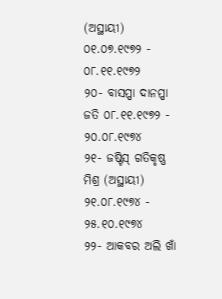(ଅସ୍ଥାୟୀ) ୦୧.୦୭.୧୯୭୨ - ୦୮.୧୧.୧୯୭୨
୨୦- ବାସପ୍ପା ଦାନପ୍ପା ଜତି ୦୮.୧୧.୧୯୭୨ - ୨୦.୦୮.୧୯୭୪
୨୧- ଜଷ୍ଟିସ୍ ଗତିକୃଷ୍ଣ ମିଶ୍ର (ଅସ୍ଥାୟୀ) ୨୧.୦୮.୧୯୭୪ - ୨୫.୧୦.୧୯୭୪
୨୨- ଆକବର ଅଲି ଖାଁ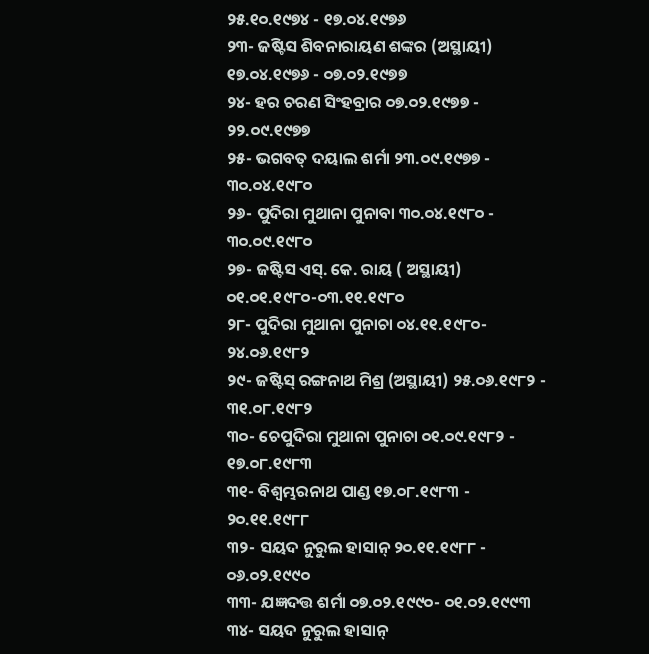୨୫.୧୦.୧୯୭୪ - ୧୭.୦୪.୧୯୭୬
୨୩- ଜଷ୍ଟିସ ଶିବନାରାୟଣ ଶଙ୍କର (ଅସ୍ଥାୟୀ) ୧୭.୦୪.୧୯୭୬ - ୦୭.୦୨.୧୯୭୭
୨୪- ହର ଚରଣ ସିଂହବ୍ରାର ୦୭.୦୨.୧୯୭୭ - ୨୨.୦୯.୧୯୭୭
୨୫- ଭଗବତ୍ ଦୟାଲ ଶର୍ମା ୨୩.୦୯.୧୯୭୭ - ୩୦.୦୪.୧୯୮୦
୨୬- ପୁଦିରା ମୁଥାନା ପୁନାବା ୩୦.୦୪.୧୯୮୦ - ୩୦.୦୯.୧୯୮୦
୨୭- ଜଷ୍ଟିସ ଏସ୍. କେ. ରାୟ ( ଅସ୍ଥାୟୀ) ୦୧.୦୧.୧୯୮୦-୦୩.୧୧.୧୯୮୦
୨୮- ପୁଦିରା ମୁଥାନା ପୁନାଚା ୦୪.୧୧.୧୯୮୦- ୨୪.୦୬.୧୯୮୨
୨୯- ଜଷ୍ଟିସ୍ ରଙ୍ଗନାଥ ମିଶ୍ର (ଅସ୍ଥାୟୀ) ୨୫.୦୬.୧୯୮୨ - ୩୧.୦୮.୧୯୮୨
୩୦- ଚେପୁଦିରା ମୁଥାନା ପୁନାଚା ୦୧.୦୯.୧୯୮୨ - ୧୭.୦୮.୧୯୮୩
୩୧- ବିଶ୍ବମ୍ଭରନାଥ ପାଣ୍ଡ ୧୭.୦୮.୧୯୮୩ - ୨୦.୧୧.୧୯୮୮
୩୨- ସୟଦ ନୁରୁଲ ହାସାନ୍ ୨୦.୧୧.୧୯୮୮ - ୦୬.୦୨.୧୯୯୦
୩୩- ଯଜ୍ଞଦତ୍ତ ଶର୍ମା ୦୭.୦୨.୧୯୯୦- ୦୧.୦୨.୧୯୯୩
୩୪- ସୟଦ ନୁରୁଲ ହାସାନ୍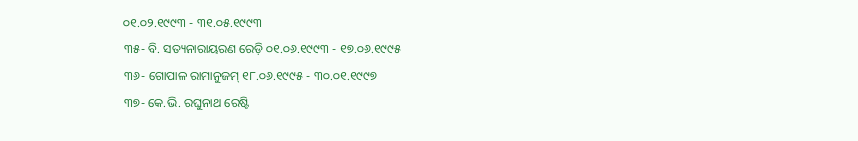୦୧.୦୨.୧୯୯୩ - ୩୧.୦୫.୧୯୯୩
୩୫- ବି. ସତ୍ୟନାରାୟରଣ ରେଡ଼ି ୦୧.୦୬.୧୯୯୩ - ୧୭.୦୬.୧୯୯୫
୩୬- ଗୋପାଳ ରାମାନୁଜମ୍ ୧୮.୦୬.୧୯୯୫ - ୩୦.୦୧.୧୯୯୭
୩୭- କେ.ଭି. ରଘୁନାଥ ରେଷ୍ଟି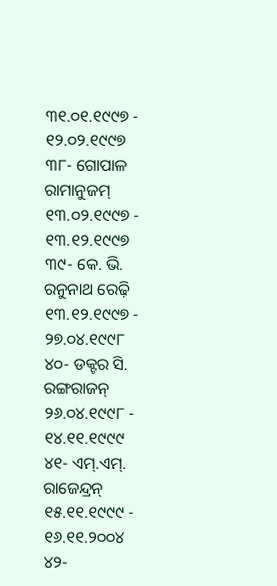୩୧.୦୧.୧୯୯୭ - ୧୨.୦୨.୧୯୯୭
୩୮- ଗୋପାଳ ରାମାନୁଜମ୍ ୧୩.୦୨.୧୯୯୭ - ୧୩.୧୨.୧୯୯୭
୩୯- କେ. ଭି. ରନୁନାଥ ରେଢ଼ି ୧୩.୧୨.୧୯୯୭ - ୨୭.୦୪.୧୯୯୮
୪୦- ଡକ୍ଟର ସି. ରଙ୍ଗରାଜନ୍ ୨୬.୦୪.୧୯୯୮ - ୧୪.୧୧.୧୯୯୯
୪୧- ଏମ୍.ଏମ୍. ରାଜେନ୍ଦ୍ରନ୍ ୧୫.୧୧.୧୯୯୯ - ୧୬.୧୧.୨୦୦୪
୪୨-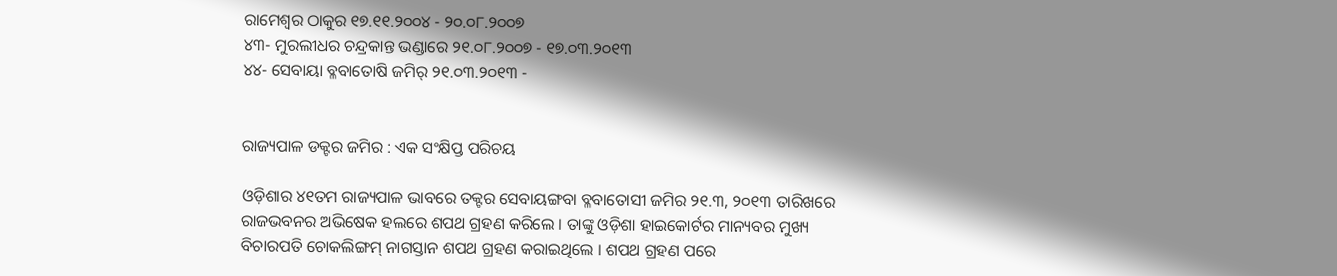ରାମେଶ୍ବର ଠାକୁର ୧୭.୧୧.୨୦୦୪ - ୨୦.୦୮.୨୦୦୭
୪୩- ମୁରଲୀଧର ଚନ୍ଦ୍ରକାନ୍ତ ଭଣ୍ଡାରେ ୨୧.୦୮.୨୦୦୭ - ୧୭.୦୩.୨୦୧୩
୪୪- ସେବାୟା ବ୍ଳବାତୋଷି ଜମିର୍ ୨୧.୦୩.୨୦୧୩ -


ରାଜ୍ୟପାଳ ଡକ୍ଟର ଜମିର : ଏକ ସଂକ୍ଷିପ୍ତ ପରିଚୟ

ଓଡ଼ିଶାର ୪୧ତମ ରାଜ୍ୟପାଳ ଭାବରେ ତକ୍ଟର ସେବାୟଙ୍ଗବା ବ୍ଳବାତୋସୀ ଜମିର ୨୧.୩, ୨୦୧୩ ତାରିଖରେ ରାଜଭବନର ଅଭିଷେକ ହଲରେ ଶପଥ ଗ୍ରହଣ କରିଲେ । ତାଙ୍କୁ ଓଡ଼ିଶା ହାଇକୋର୍ଟର ମାନ୍ୟବର ମୁଖ୍ୟ ବିଚାରପତି ଚୋକଲିଙ୍ଗମ୍ ନାଗସ୍ତାନ ଶପଥ ଗ୍ରହଣ କରାଇଥିଲେ । ଶପଥ ଗ୍ରହଣ ପରେ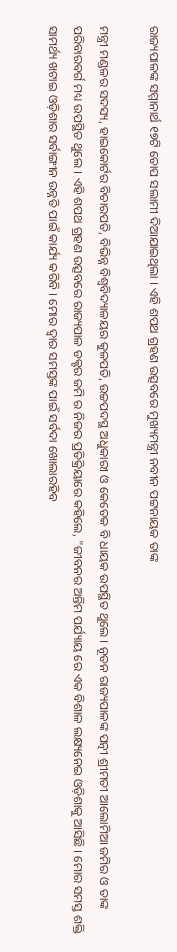ରାଜ୍ୟପାଳଙ୍କ ସମ୍ମାନାର୍ଥ ୧୭ଟି ତୋପ ସଲାମୀ ଦିଆଯାଇଥିଲା । ଏହି ଶପଥ ଗ୍ରହଣ ଉତ୍ସବରେ ମୁଖ୍ୟମନ୍ତ୍ରୀ ନବୀନ ପଟ୍ଟନାୟକ ତାଙ୍କ

ମନ୍ତ୍ରୀ ମଣ୍ଡଳର ସଦସ୍ୟ, ହାଇକୋର୍ଟର ବିଚାରପତି, ବିଭିନ୍ନ ବିଶ୍ବବିଦ୍ୟାଳୟର କୁଳପତି, ଉଚ୍ଚପଦସ୍ଥ ଅଧୁକାରୀ ଓ କେତେକ ବି ଧାୟକ ଉପସ୍ଥିତ ଥୁଲେ । ନୂତନ ରାଜ୍ୟପାଳଙ୍କ ପତ୍ନୀ ଶ୍ରୀମତୀ ଆଲୋମିଆ ଜମିର ଓ ତାଙ୍କ ପରିବାରବର୍ଗ ମଧ୍ୟ ଉପସ୍ଥିତ ଥୁଲେ । ଏହି ଶପଥ ଗ୍ରହଣ ଉତ୍ସବରେ ରାଜ୍ୟପାଳ ଡକ୍ଟର ଜମି ର ନିଜର ପ୍ରତିକ୍ରିୟାରେ କହିଲେ, "ଜୀବନର ଅନ୍ତିମ ପର୍ଯ୍ୟାୟ ରେ ଏକ ବିଶାଳ ଲକ୍ଷ୍ୟନେଇ ଓଡ଼ିଶାକୁ ଆସିଛି । ମୋର ସମସ୍ତ ଶକ୍ତି ସାମର୍ଥ୍ୟ ଖଟାଇ ଓଡ଼ିଶାର ସର୍ବାଙ୍ଗୀନ ଉନ୍ନତି ପାଇଁ କାର୍ଯ୍ୟ କରିବି । ମୋର ଦ୍ବାର ସମସ୍ତଙ୍କ ପାଇଁ ସର୍ବଦା ଖୋଲାରହିବ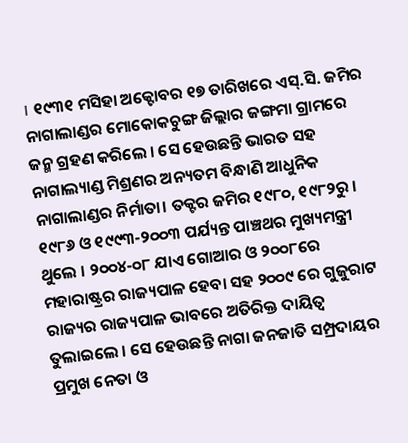। ୧୯୩୧ ମସିହା ଅକ୍ଟୋବର ୧୭ ତାରିଖରେ ଏସ୍.ସି. ଜମିର ନାଗାଲାଣ୍ଡର ମୋକୋକଚୁଙ୍ଗ ଜିଲ୍ଲାର ଜଙ୍ଗମା ଗ୍ରାମରେ ଜନ୍ମ ଗ୍ରହଣ କରିଲେ । ସେ ହେଉଛନ୍ତି ଭାରତ ସହ ନାଗାଲ୍ୟାଣ୍ଡ ମିଶ୍ରଣର ଅନ୍ୟତମ ବିନ୍ଧାଣି ଆଧୁନିକ ନାଗାଲାଣ୍ଡର ନିର୍ମାତା। ତକ୍ଟର ଜମିର ୧୯୮୦, ୧୯୮୨ରୁ । ୧୯୮୬ ଓ ୧୯୯୩-୨୦୦୩ ପର୍ଯ୍ୟନ୍ତ ପାଞ୍ଚଥର ମୁଖ୍ୟମନ୍ତ୍ରୀ ଥୁଲେ । ୨୦୦୪-୦୮ ଯାଏ ଗୋଆର ଓ ୨୦୦୮ରେ ମହାରାଷ୍ଟ୍ରର ରାଜ୍ୟପାଳ ହେବା ସହ ୨୦୦୯ ରେ ଗୁଜୁରାଟ ରାଜ୍ୟର ରାଜ୍ୟପାଳ ଭାବରେ ଅତିରିକ୍ତ ଦାୟିତ୍ବ ତୁଲାଇଲେ । ସେ ହେଉଛନ୍ତି ନାଗା ଜନଜାତି ସମ୍ପ୍ରଦାୟର ପ୍ରମୁଖ ନେତା ଓ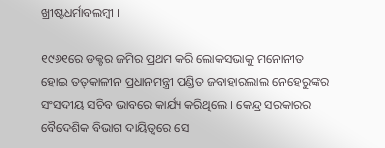ଖ୍ରୀଷ୍ଟଧର୍ମାବଲମ୍ବୀ ।

୧୯୬୧ରେ ଡକ୍ଟର ଜମିର ପ୍ରଥମ କରି ଲୋକସଭାକୁ ମନୋନୀତ ହୋଇ ତତ୍‌କାଳୀନ ପ୍ରଧାନମନ୍ତ୍ରୀ ପଣ୍ଡିତ ଜବାହାରଲାଲ ନେହେରୁଙ୍କର ସଂସଦୀୟ ସଚିବ ଭାବରେ କାର୍ଯ୍ୟ କରିଥିଲେ । କେନ୍ଦ୍ର ସରକାରର ବୈଦେଶିକ ବିଭାଗ ଦାୟିତ୍ବରେ ସେ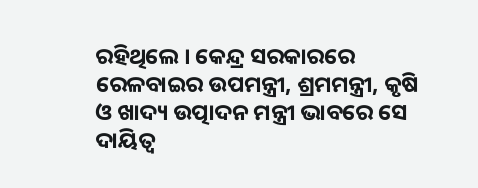ରହିଥିଲେ । କେନ୍ଦ୍ର ସରକାରରେ ରେଳବାଇର ଉପମନ୍ତ୍ରୀ, ଶ୍ରମମନ୍ତ୍ରୀ, କୃଷି ଓ ଖାଦ୍ୟ ଉତ୍ପାଦନ ମନ୍ତ୍ରୀ ଭାବରେ ସେ ଦାୟିତ୍ବ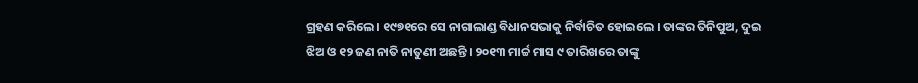ଗ୍ରହଣ କରିଲେ । ୧୯୭୧ରେ ସେ ନାଗାଲାଣ୍ଡ ବିଧାନସଭାକୁ ନିର୍ବାଚିତ ହୋଇଲେ । ତାଙ୍କର ତିନିପୁଅ, ଦୁଇ ଝିଅ ଓ ୧୨ ଜଣ ନାତି ନାତୁଣୀ ଅଛନ୍ତି । ୨୦୧୩ ମାର୍ଚ୍ଚ ମାସ ୯ ତାରିଖରେ ତାଙ୍କୁ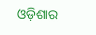ଓଡ଼ିଶାର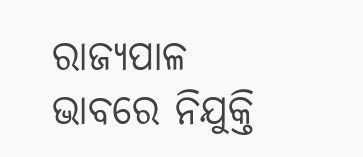ରାଜ୍ୟପାଳ ଭାବରେ ନିଯୁକ୍ତି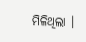ମିଳିଥିଲା ।